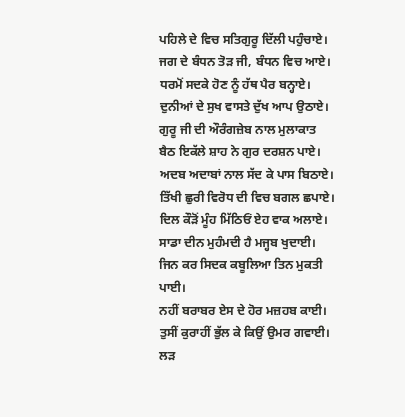ਪਹਿਲੇ ਦੇ ਵਿਚ ਸਤਿਗੁਰੂ ਦਿੱਲੀ ਪਹੁੰਚਾਏ।
ਜਗ ਦੇ ਬੰਧਨ ਤੋੜ ਜੀ, ਬੰਧਨ ਵਿਚ ਆਏ।
ਧਰਮੋਂ ਸਦਕੇ ਹੋਣ ਨੂੰ ਹੱਥ ਪੈਰ ਬਨ੍ਹਾਏ।
ਦੁਨੀਆਂ ਦੇ ਸੁਖ ਵਾਸਤੇ ਦੁੱਖ ਆਪ ਉਠਾਏ।
ਗੁਰੂ ਜੀ ਦੀ ਔਰੰਗਜ਼ੇਬ ਨਾਲ ਮੁਲਾਕਾਤ
ਬੈਠ ਇਕੱਲੇ ਸ਼ਾਹ ਨੇ ਗੁਰ ਦਰਸ਼ਨ ਪਾਏ।
ਅਦਬ ਅਦਾਬਾਂ ਨਾਲ ਸੱਦ ਕੇ ਪਾਸ ਬਿਠਾਏ।
ਤਿੱਖੀ ਛੁਰੀ ਵਿਰੋਧ ਦੀ ਵਿਚ ਬਗਲ ਛਪਾਏ।
ਦਿਲ ਕੌੜੋਂ ਮੂੰਹ ਮਿੱਠਿਓਂ ਏਹ ਵਾਕ ਅਲਾਏ।
ਸਾਡਾ ਦੀਨ ਮੁਹੰਮਦੀ ਹੈ ਮਜ੍ਹਬ ਖੁਦਾਈ।
ਜਿਨ ਕਰ ਸਿਦਕ ਕਬੂਲਿਆ ਤਿਨ ਮੁਕਤੀ ਪਾਈ।
ਨਹੀਂ ਬਰਾਬਰ ਏਸ ਦੇ ਹੋਰ ਮਜ਼ਹਬ ਕਾਈ।
ਤੁਸੀਂ ਕੁਰਾਹੀਂ ਭੁੱਲ ਕੇ ਕਿਉਂ ਉਮਰ ਗਵਾਈ।
ਲੜ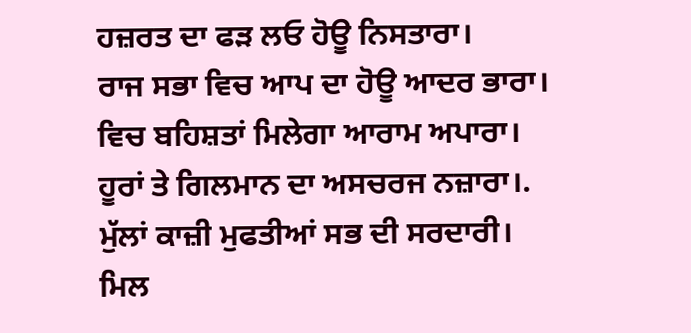ਹਜ਼ਰਤ ਦਾ ਫੜ ਲਓ ਹੋਊ ਨਿਸਤਾਰਾ।
ਰਾਜ ਸਭਾ ਵਿਚ ਆਪ ਦਾ ਹੋਊ ਆਦਰ ਭਾਰਾ।
ਵਿਚ ਬਹਿਸ਼ਤਾਂ ਮਿਲੇਗਾ ਆਰਾਮ ਅਪਾਰਾ।
ਹੂਰਾਂ ਤੇ ਗਿਲਮਾਨ ਦਾ ਅਸਚਰਜ ਨਜ਼ਾਰਾ।.
ਮੁੱਲਾਂ ਕਾਜ਼ੀ ਮੁਫਤੀਆਂ ਸਭ ਦੀ ਸਰਦਾਰੀ।
ਮਿਲ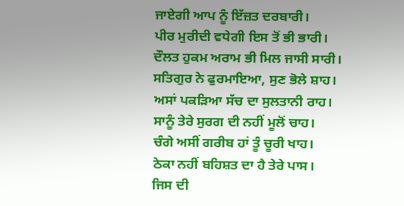ਜਾਏਗੀ ਆਪ ਨੂੰ ਇੱਜ਼ਤ ਦਰਬਾਰੀ।
ਪੀਰ ਮੁਰੀਦੀ ਵਧੇਗੀ ਇਸ ਤੋਂ ਭੀ ਭਾਰੀ।
ਦੌਲਤ ਹੁਕਮ ਅਰਾਮ ਭੀ ਮਿਲ ਜਾਸੀ ਸਾਰੀ।
ਸਤਿਗੁਰ ਨੇ ਫੁਰਮਾਇਆ, ਸੁਣ ਭੋਲੇ ਸ਼ਾਹ।
ਅਸਾਂ ਪਕੜਿਆ ਸੱਚ ਦਾ ਸੁਲਤਾਨੀ ਰਾਹ।
ਸਾਨੂੰ ਤੇਰੇ ਸੁਰਗ ਦੀ ਨਹੀਂ ਮੂਲੋਂ ਚਾਹ।
ਚੰਗੇ ਅਸੀਂ ਗਰੀਬ ਹਾਂ ਤੂੰ ਚੂਰੀ ਖਾਹ।
ਠੇਕਾ ਨਹੀਂ ਬਹਿਸ਼ਤ ਦਾ ਹੈ ਤੇਰੇ ਪਾਸ।
ਜਿਸ ਦੀ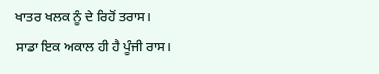ਖਾਤਰ ਖਲਕ ਨੂੰ ਦੇ ਰਿਹੋਂ ਤਰਾਸ।
ਸਾਡਾ ਇਕ ਅਕਾਲ ਹੀ ਹੈ ਪੂੰਜੀ ਰਾਸ।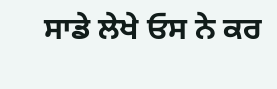ਸਾਡੇ ਲੇਖੇ ਓਸ ਨੇ ਕਰ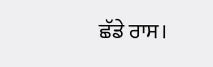ਛੱਡੇ ਰਾਸ।